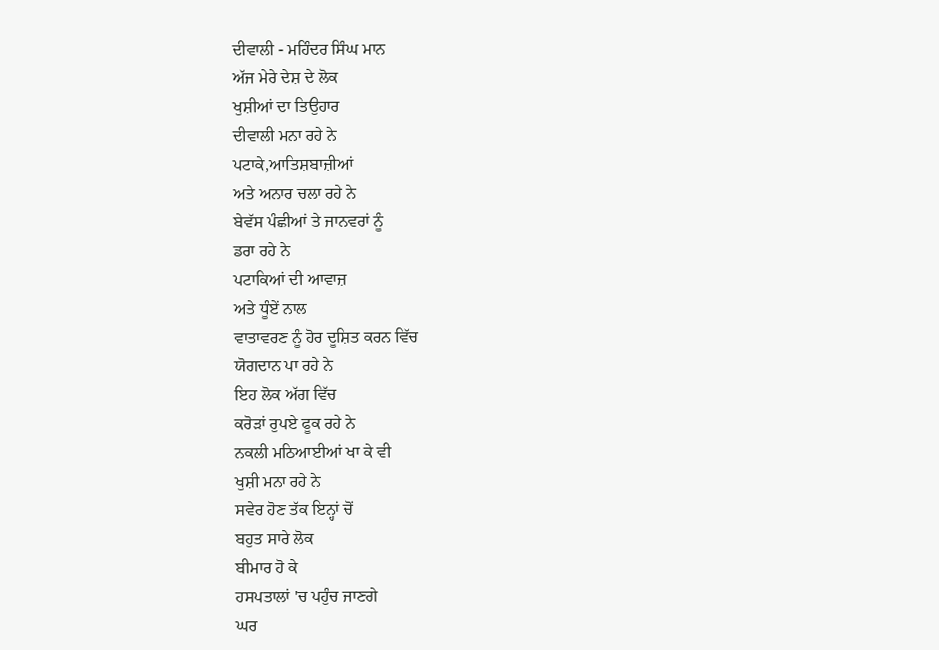ਦੀਵਾਲੀ - ਮਹਿੰਦਰ ਸਿੰਘ ਮਾਨ
ਅੱਜ ਮੇਰੇ ਦੇਸ਼ ਦੇ ਲੋਕ
ਖੁਸ਼ੀਆਂ ਦਾ ਤਿਉਹਾਰ
ਦੀਵਾਲੀ ਮਨਾ ਰਹੇ ਨੇ
ਪਟਾਕੇ,ਆਤਿਸ਼ਬਾਜ਼ੀਆਂ
ਅਤੇ ਅਨਾਰ ਚਲਾ ਰਹੇ ਨੇ
ਬੇਵੱਸ ਪੰਛੀਆਂ ਤੇ ਜਾਨਵਰਾਂ ਨੂੰ
ਡਰਾ ਰਹੇ ਨੇ
ਪਟਾਕਿਆਂ ਦੀ ਆਵਾਜ਼
ਅਤੇ ਧੂੰਏਂ ਨਾਲ
ਵਾਤਾਵਰਣ ਨੂੰ ਹੋਰ ਦੂਸ਼ਿਤ ਕਰਨ ਵਿੱਚ
ਯੋਗਦਾਨ ਪਾ ਰਹੇ ਨੇ
ਇਹ ਲੋਕ ਅੱਗ ਵਿੱਚ
ਕਰੋੜਾਂ ਰੁਪਏ ਫੂਕ ਰਹੇ ਨੇ
ਨਕਲੀ ਮਠਿਆਈਆਂ ਖਾ ਕੇ ਵੀ
ਖੁਸ਼ੀ ਮਨਾ ਰਹੇ ਨੇ
ਸਵੇਰ ਹੋਣ ਤੱਕ ਇਨ੍ਹਾਂ ਚੋਂ
ਬਹੁਤ ਸਾਰੇ ਲੋਕ
ਬੀਮਾਰ ਹੋ ਕੇ
ਹਸਪਤਾਲਾਂ 'ਚ ਪਹੁੰਚ ਜਾਣਗੇ
ਘਰ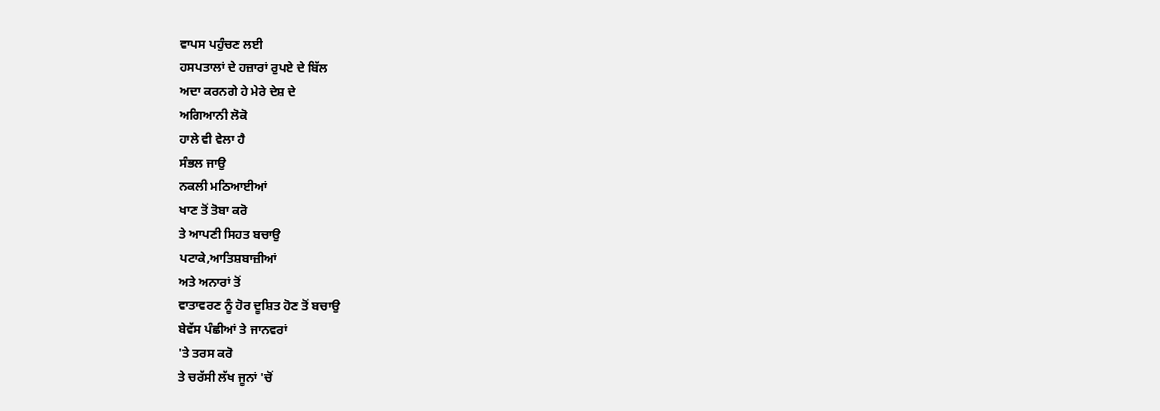ਵਾਪਸ ਪਹੁੰਚਣ ਲਈ
ਹਸਪਤਾਲਾਂ ਦੇ ਹਜ਼ਾਰਾਂ ਰੁਪਏ ਦੇ ਬਿੱਲ
ਅਦਾ ਕਰਨਗੇ ਹੇ ਮੇਰੇ ਦੇਸ਼ ਦੇ
ਅਗਿਆਨੀ ਲੋਕੋ
ਹਾਲੇ ਵੀ ਵੇਲਾ ਹੈ
ਸੰਭਲ ਜਾਉ
ਨਕਲੀ ਮਠਿਆਈਆਂ
ਖਾਣ ਤੋਂ ਤੋਬਾ ਕਰੋ
ਤੇ ਆਪਣੀ ਸਿਹਤ ਬਚਾਉ
ਪਟਾਕੇ,ਆਤਿਸ਼ਬਾਜ਼ੀਆਂ
ਅਤੇ ਅਨਾਰਾਂ ਤੋਂ
ਵਾਤਾਵਰਣ ਨੂੰ ਹੋਰ ਦੂਸ਼ਿਤ ਹੋਣ ਤੋਂ ਬਚਾਉ
ਬੇਵੱਸ ਪੰਛੀਆਂ ਤੇ ਜਾਨਵਰਾਂ
'ਤੇ ਤਰਸ ਕਰੋ
ਤੇ ਚਰੱਸੀ ਲੱਖ ਜੂਨਾਂ 'ਚੋਂ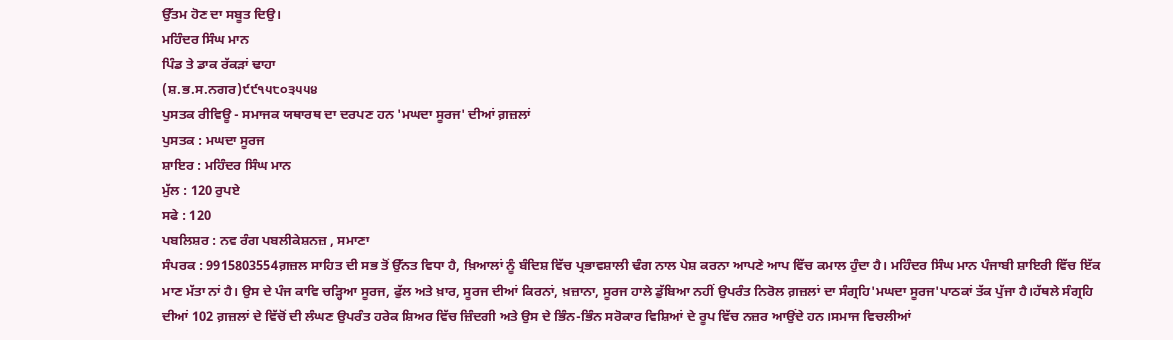ਉੱਤਮ ਹੋਣ ਦਾ ਸਬੂਤ ਦਿਉ।
ਮਹਿੰਦਰ ਸਿੰਘ ਮਾਨ
ਪਿੰਡ ਤੇ ਡਾਕ ਰੱਕੜਾਂ ਢਾਹਾ
(ਸ਼.ਭ.ਸ.ਨਗਰ)੯੯੧੫੮੦੩੫੫੪
ਪੁਸਤਕ ਰੀਵਿਊ - ਸਮਾਜਕ ਯਥਾਰਥ ਦਾ ਦਰਪਣ ਹਨ 'ਮਘਦਾ ਸੂਰਜ' ਦੀਆਂ ਗ਼ਜ਼ਲਾਂ
ਪੁਸਤਕ : ਮਘਦਾ ਸੂਰਜ
ਸ਼ਾਇਰ : ਮਹਿੰਦਰ ਸਿੰਘ ਮਾਨ
ਮੁੱਲ : 120 ਰੁਪਏ
ਸਫੇ : 120
ਪਬਲਿਸ਼ਰ : ਨਵ ਰੰਗ ਪਬਲੀਕੇਸ਼ਨਜ਼ , ਸਮਾਣਾ
ਸੰਪਰਕ : 9915803554ਗ਼ਜ਼ਲ ਸਾਹਿਤ ਦੀ ਸਭ ਤੋਂ ਉੱਨਤ ਵਿਧਾ ਹੈ, ਖ਼ਿਆਲਾਂ ਨੂੰ ਬੰਦਿਸ਼ ਵਿੱਚ ਪ੍ਰਭਾਵਸ਼ਾਲੀ ਢੰਗ ਨਾਲ ਪੇਸ਼ ਕਰਨਾ ਆਪਣੇ ਆਪ ਵਿੱਚ ਕਮਾਲ ਹੁੰਦਾ ਹੈ। ਮਹਿੰਦਰ ਸਿੰਘ ਮਾਨ ਪੰਜਾਬੀ ਸ਼ਾਇਰੀ ਵਿੱਚ ਇੱਕ ਮਾਣ ਮੱਤਾ ਨਾਂ ਹੈ। ਉਸ ਦੇ ਪੰਜ ਕਾਵਿ ਚੜ੍ਹਿਆ ਸੂਰਜ, ਫੁੱਲ ਅਤੇ ਖ਼ਾਰ, ਸੂਰਜ ਦੀਆਂ ਕਿਰਨਾਂ, ਖ਼ਜ਼ਾਨਾ, ਸੂਰਜ ਹਾਲੇ ਡੁੱਬਿਆ ਨਹੀਂ ਉਪਰੰਤ ਨਿਰੋਲ ਗ਼ਜ਼ਲਾਂ ਦਾ ਸੰਗ੍ਰਹਿ'ਮਘਦਾ ਸੂਰਜ'ਪਾਠਕਾਂ ਤੱਕ ਪੁੱਜਾ ਹੈ।ਹੱਥਲੇ ਸੰਗ੍ਰਹਿ ਦੀਆਂ 102 ਗ਼ਜ਼ਲਾਂ ਦੇ ਵਿੱਚੋਂ ਦੀ ਲੰਘਣ ਉਪਰੰਤ ਹਰੇਕ ਸ਼ਿਅਰ ਵਿੱਚ ਜ਼ਿੰਦਗੀ ਅਤੇ ਉਸ ਦੇ ਭਿੰਨ-ਭਿੰਨ ਸਰੋਕਾਰ ਵਿਸ਼ਿਆਂ ਦੇ ਰੂਪ ਵਿੱਚ ਨਜ਼ਰ ਆਉਂਦੇ ਹਨ।ਸਮਾਜ ਵਿਚਲੀਆਂ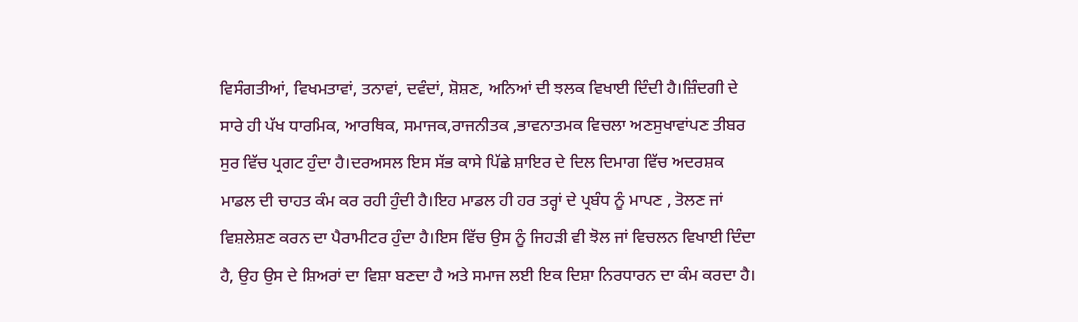ਵਿਸੰਗਤੀਆਂ, ਵਿਖਮਤਾਵਾਂ, ਤਨਾਵਾਂ, ਦਵੰਦਾਂ, ਸ਼ੋਸ਼ਣ, ਅਨਿਆਂ ਦੀ ਝਲਕ ਵਿਖਾਈ ਦਿੰਦੀ ਹੈ।ਜ਼ਿੰਦਗੀ ਦੇ ਸਾਰੇ ਹੀ ਪੱਖ ਧਾਰਮਿਕ, ਆਰਥਿਕ, ਸਮਾਜਕ,ਰਾਜਨੀਤਕ ,ਭਾਵਨਾਤਮਕ ਵਿਚਲਾ ਅਣਸੁਖਾਵਾਂਪਣ ਤੀਬਰ ਸੁਰ ਵਿੱਚ ਪ੍ਰਗਟ ਹੁੰਦਾ ਹੈ।ਦਰਅਸਲ ਇਸ ਸੱਭ ਕਾਸੇ ਪਿੱਛੇ ਸ਼ਾਇਰ ਦੇ ਦਿਲ ਦਿਮਾਗ ਵਿੱਚ ਅਦਰਸ਼ਕ ਮਾਡਲ ਦੀ ਚਾਹਤ ਕੰਮ ਕਰ ਰਹੀ ਹੁੰਦੀ ਹੈ।ਇਹ ਮਾਡਲ ਹੀ ਹਰ ਤਰ੍ਹਾਂ ਦੇ ਪ੍ਰਬੰਧ ਨੂੰ ਮਾਪਣ , ਤੋਲਣ ਜਾਂ ਵਿਸ਼ਲੇਸ਼ਣ ਕਰਨ ਦਾ ਪੈਰਾਮੀਟਰ ਹੁੰਦਾ ਹੈ।ਇਸ ਵਿੱਚ ਉਸ ਨੂੰ ਜਿਹੜੀ ਵੀ ਝੋਲ ਜਾਂ ਵਿਚਲਨ ਵਿਖਾਈ ਦਿੰਦਾ ਹੈ, ਉਹ ਉਸ ਦੇ ਸ਼ਿਅਰਾਂ ਦਾ ਵਿਸ਼ਾ ਬਣਦਾ ਹੈ ਅਤੇ ਸਮਾਜ ਲਈ ਇਕ ਦਿਸ਼ਾ ਨਿਰਧਾਰਨ ਦਾ ਕੰਮ ਕਰਦਾ ਹੈ।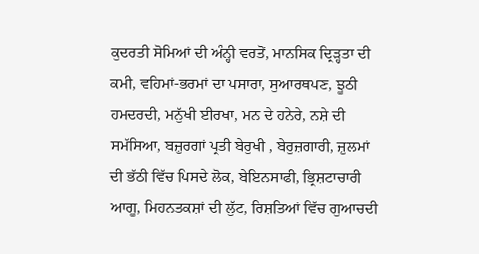ਕੁਦਰਤੀ ਸੋਮਿਆਂ ਦੀ ਅੰਨ੍ਹੀ ਵਰਤੋਂ, ਮਾਨਸਿਕ ਦ੍ਰਿੜ੍ਹਤਾ ਦੀ ਕਮੀ, ਵਹਿਮਾਂ-ਭਰਮਾਂ ਦਾ ਪਸਾਰਾ, ਸੁਆਰਥਪਣ, ਝੂਠੀ ਹਮਦਰਦੀ, ਮਨੁੱਖੀ ਈਰਖਾ, ਮਨ ਦੇ ਹਨੇਰੇ, ਨਸ਼ੇ ਦੀ ਸਮੱਸਿਆ, ਬਜ਼ੁਰਗਾਂ ਪ੍ਰਤੀ ਬੇਰੁਖੀ , ਬੇਰੁਜ਼ਗਾਰੀ, ਜ਼ੁਲਮਾਂ ਦੀ ਭੱਠੀ ਵਿੱਚ ਪਿਸਦੇ ਲੋਕ, ਬੇਇਨਸਾਫੀ, ਭ੍ਰਿਸ਼ਟਾਚਾਰੀ ਆਗੂ, ਮਿਹਨਤਕਸ਼ਾਂ ਦੀ ਲੁੱਟ, ਰਿਸ਼ਤਿਆਂ ਵਿੱਚ ਗੁਆਚਦੀ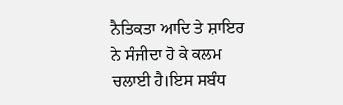ਨੈਤਿਕਤਾ ਆਦਿ ਤੇ ਸ਼ਾਇਰ ਨੇ ਸੰਜੀਦਾ ਹੋ ਕੇ ਕਲਮ ਚਲਾਈ ਹੈ।ਇਸ ਸਬੰਧ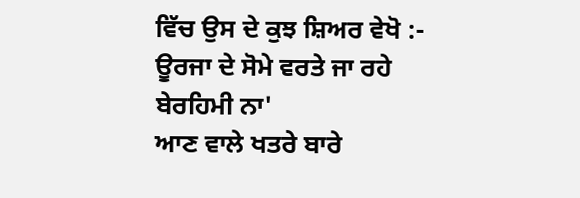ਵਿੱਚ ਉਸ ਦੇ ਕੁਝ ਸ਼ਿਅਰ ਵੇਖੋ :-
ਊਰਜਾ ਦੇ ਸੋਮੇ ਵਰਤੇ ਜਾ ਰਹੇ ਬੇਰਹਿਮੀ ਨਾ'
ਆਣ ਵਾਲੇ ਖਤਰੇ ਬਾਰੇ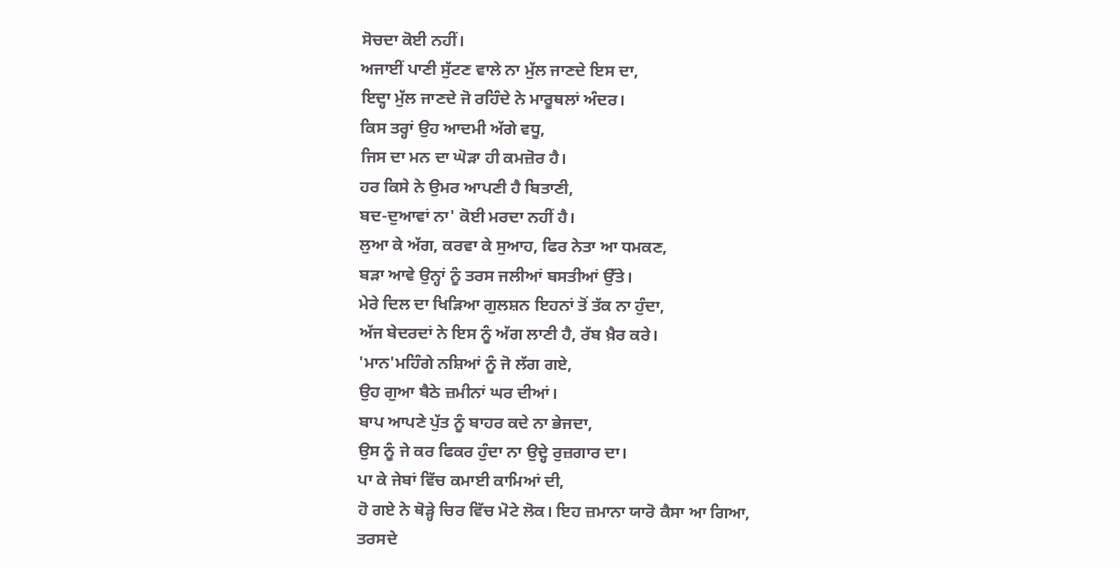ਸੋਚਦਾ ਕੋਈ ਨਹੀਂ।
ਅਜਾਈਂ ਪਾਣੀ ਸੁੱਟਣ ਵਾਲੇ ਨਾ ਮੁੱਲ ਜਾਣਦੇ ਇਸ ਦਾ,
ਇਦ੍ਹਾ ਮੁੱਲ ਜਾਣਦੇ ਜੋ ਰਹਿੰਦੇ ਨੇ ਮਾਰੂਥਲਾਂ ਅੰਦਰ।
ਕਿਸ ਤਰ੍ਹਾਂ ਉਹ ਆਦਮੀ ਅੱਗੇ ਵਧੂ,
ਜਿਸ ਦਾ ਮਨ ਦਾ ਘੋੜਾ ਹੀ ਕਮਜ਼ੋਰ ਹੈ।
ਹਰ ਕਿਸੇ ਨੇ ਉਮਰ ਆਪਣੀ ਹੈ ਬਿਤਾਣੀ,
ਬਦ-ਦੁਆਵਾਂ ਨਾ' ਕੋਈ ਮਰਦਾ ਨਹੀਂ ਹੈ।
ਲੁਆ ਕੇ ਅੱਗ, ਕਰਵਾ ਕੇ ਸੁਆਹ, ਫਿਰ ਨੇਤਾ ਆ ਧਮਕਣ,
ਬੜਾ ਆਵੇ ਉਨ੍ਹਾਂ ਨੂੰ ਤਰਸ ਜਲੀਆਂ ਬਸਤੀਆਂ ਉੱਤੇ।
ਮੇਰੇ ਦਿਲ ਦਾ ਖਿੜਿਆ ਗੁਲਸ਼ਨ ਇਹਨਾਂ ਤੋਂ ਤੱਕ ਨਾ ਹੁੰਦਾ,
ਅੱਜ ਬੇਦਰਦਾਂ ਨੇ ਇਸ ਨੂੰ ਅੱਗ ਲਾਣੀ ਹੈ, ਰੱਬ ਖ਼ੈਰ ਕਰੇ।
'ਮਾਨ'ਮਹਿੰਗੇ ਨਸ਼ਿਆਂ ਨੂੰ ਜੋ ਲੱਗ ਗਏ,
ਉਹ ਗੁਆ ਬੈਠੇ ਜ਼ਮੀਨਾਂ ਘਰ ਦੀਆਂ।
ਬਾਪ ਆਪਣੇ ਪੁੱਤ ਨੂੰ ਬਾਹਰ ਕਦੇ ਨਾ ਭੇਜਦਾ,
ਉਸ ਨੂੰ ਜੇ ਕਰ ਫਿਕਰ ਹੁੰਦਾ ਨਾ ਉਦ੍ਹੇ ਰੁਜ਼ਗਾਰ ਦਾ।
ਪਾ ਕੇ ਜੇਬਾਂ ਵਿੱਚ ਕਮਾਈ ਕਾਮਿਆਂ ਦੀ,
ਹੋ ਗਏ ਨੇ ਥੋੜ੍ਹੇ ਚਿਰ ਵਿੱਚ ਮੋਟੇ ਲੋਕ। ਇਹ ਜ਼ਮਾਨਾ ਯਾਰੋ ਕੈਸਾ ਆ ਗਿਆ,
ਤਰਸਦੇ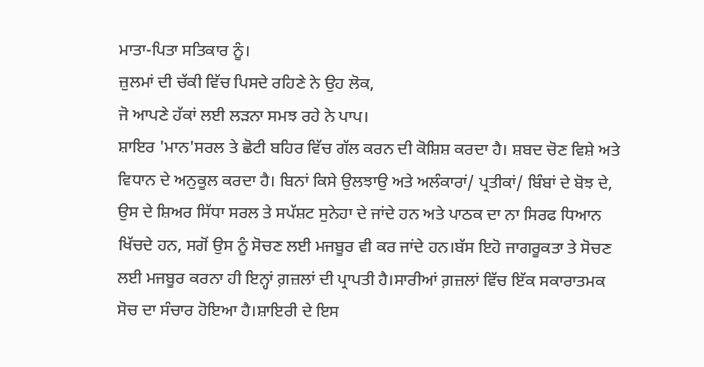ਮਾਤਾ-ਪਿਤਾ ਸਤਿਕਾਰ ਨੂੰ।
ਜ਼ੁਲਮਾਂ ਦੀ ਚੱਕੀ ਵਿੱਚ ਪਿਸਦੇ ਰਹਿਣੇ ਨੇ ਉਹ ਲੋਕ,
ਜੋ ਆਪਣੇ ਹੱਕਾਂ ਲਈ ਲੜਨਾ ਸਮਝ ਰਹੇ ਨੇ ਪਾਪ।
ਸ਼ਾਇਰ 'ਮਾਨ'ਸਰਲ ਤੇ ਛੋਟੀ ਬਹਿਰ ਵਿੱਚ ਗੱਲ ਕਰਨ ਦੀ ਕੋਸ਼ਿਸ਼ ਕਰਦਾ ਹੈ। ਸ਼ਬਦ ਚੋਣ ਵਿਸ਼ੇ ਅਤੇ ਵਿਧਾਨ ਦੇ ਅਨੁਕੂਲ ਕਰਦਾ ਹੈ। ਬਿਨਾਂ ਕਿਸੇ ਉਲਝਾਉ ਅਤੇ ਅਲੰਕਾਰਾਂ/ ਪ੍ਰਤੀਕਾਂ/ ਬਿੰਬਾਂ ਦੇ ਬੋਝ ਦੇ, ਉਸ ਦੇ ਸ਼ਿਅਰ ਸਿੱਧਾ ਸਰਲ ਤੇ ਸਪੱਸ਼ਟ ਸੁਨੇਹਾ ਦੇ ਜਾਂਦੇ ਹਨ ਅਤੇ ਪਾਠਕ ਦਾ ਨਾ ਸਿਰਫ ਧਿਆਨ ਖਿੱਚਦੇ ਹਨ, ਸਗੋਂ ਉਸ ਨੂੰ ਸੋਚਣ ਲਈ ਮਜਬੂਰ ਵੀ ਕਰ ਜਾਂਦੇ ਹਨ।ਬੱਸ ਇਹੋ ਜਾਗਰੂਕਤਾ ਤੇ ਸੋਚਣ ਲਈ ਮਜਬੂਰ ਕਰਨਾ ਹੀ ਇਨ੍ਹਾਂ ਗ਼ਜ਼ਲਾਂ ਦੀ ਪ੍ਰਾਪਤੀ ਹੈ।ਸਾਰੀਆਂ ਗ਼ਜ਼ਲਾਂ ਵਿੱਚ ਇੱਕ ਸਕਾਰਾਤਮਕ ਸੋਚ ਦਾ ਸੰਚਾਰ ਹੋਇਆ ਹੈ।ਸ਼ਾਇਰੀ ਦੇ ਇਸ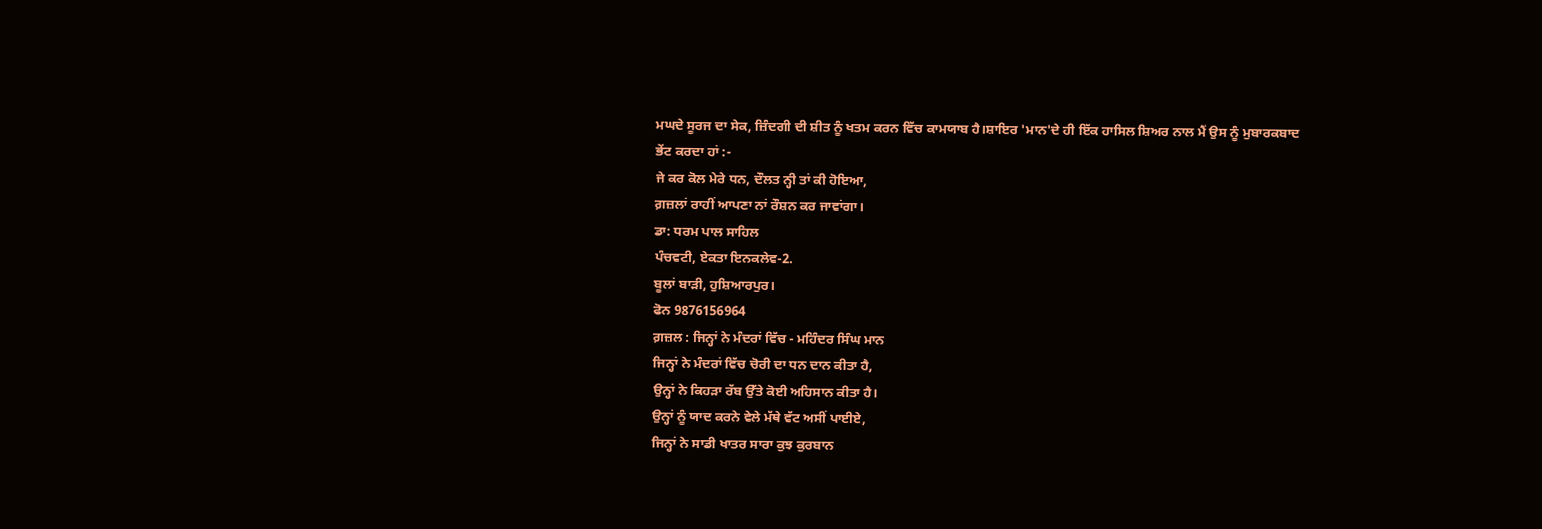ਮਘਦੇ ਸੂਰਜ ਦਾ ਸੇਕ, ਜ਼ਿੰਦਗੀ ਦੀ ਸ਼ੀਤ ਨੂੰ ਖਤਮ ਕਰਨ ਵਿੱਚ ਕਾਮਯਾਬ ਹੈ।ਸ਼ਾਇਰ 'ਮਾਨ'ਦੇ ਹੀ ਇੱਕ ਹਾਸਿਲ ਸ਼ਿਅਰ ਨਾਲ ਮੈਂ ਉਸ ਨੂੰ ਮੁਬਾਰਕਬਾਦ ਭੇਂਟ ਕਰਦਾ ਹਾਂ :-
ਜੇ ਕਰ ਕੋਲ ਮੇਰੇ ਧਨ, ਦੌਲਤ ਨ੍ਹੀ ਤਾਂ ਕੀ ਹੋਇਆ,
ਗ਼ਜ਼ਲਾਂ ਰਾਹੀਂ ਆਪਣਾ ਨਾਂ ਰੌਸ਼ਨ ਕਰ ਜਾਵਾਂਗਾ।
ਡਾ: ਧਰਮ ਪਾਲ ਸਾਹਿਲ
ਪੰਚਵਟੀ, ਏਕਤਾ ਇਨਕਲੇਵ-2.
ਬੂਲਾਂ ਬਾੜੀ, ਹੁਸ਼ਿਆਰਪੁਰ।
ਫੋਨ 9876156964
ਗ਼ਜ਼ਲ : ਜਿਨ੍ਹਾਂ ਨੇ ਮੰਦਰਾਂ ਵਿੱਚ - ਮਹਿੰਦਰ ਸਿੰਘ ਮਾਨ
ਜਿਨ੍ਹਾਂ ਨੇ ਮੰਦਰਾਂ ਵਿੱਚ ਚੋਰੀ ਦਾ ਧਨ ਦਾਨ ਕੀਤਾ ਹੈ,
ਉਨ੍ਹਾਂ ਨੇ ਕਿਹੜਾ ਰੱਬ ਉੱਤੇ ਕੋਈ ਅਹਿਸਾਨ ਕੀਤਾ ਹੈ।
ਉਨ੍ਹਾਂ ਨੂੰ ਯਾਦ ਕਰਨੇ ਵੇਲੇ ਮੱਥੇ ਵੱਟ ਅਸੀਂ ਪਾਈਏ,
ਜਿਨ੍ਹਾਂ ਨੇ ਸਾਡੀ ਖਾਤਰ ਸਾਰਾ ਕੁਝ ਕੁਰਬਾਨ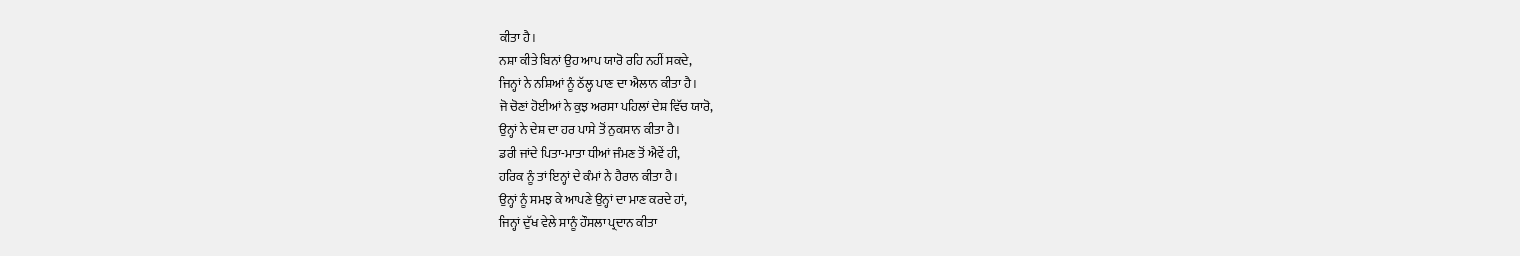ਕੀਤਾ ਹੈ।
ਨਸ਼ਾ ਕੀਤੇ ਬਿਨਾਂ ਉਹ ਆਪ ਯਾਰੋ ਰਹਿ ਨਹੀਂ ਸਕਦੇ,
ਜਿਨ੍ਹਾਂ ਨੇ ਨਸ਼ਿਆਂ ਨੂੰ ਠੱਲ੍ਹ ਪਾਣ ਦਾ ਐਲਾਨ ਕੀਤਾ ਹੈ।
ਜੋ ਚੋਣਾਂ ਹੋਈਆਂ ਨੇ ਕੁਝ ਅਰਸਾ ਪਹਿਲਾਂ ਦੇਸ਼ ਵਿੱਚ ਯਾਰੋ,
ਉਨ੍ਹਾਂ ਨੇ ਦੇਸ਼ ਦਾ ਹਰ ਪਾਸੇ ਤੋਂ ਨੁਕਸਾਨ ਕੀਤਾ ਹੈ।
ਡਰੀ ਜਾਂਦੇ ਪਿਤਾ-ਮਾਤਾ ਧੀਆਂ ਜੰਮਣ ਤੋਂ ਐਵੇਂ ਹੀ,
ਹਰਿਕ ਨੂੰ ਤਾਂ ਇਨ੍ਹਾਂ ਦੇ ਕੰਮਾਂ ਨੇ ਹੈਰਾਨ ਕੀਤਾ ਹੈ।
ਉਨ੍ਹਾਂ ਨੂੰ ਸਮਝ ਕੇ ਆਪਣੇ ਉਨ੍ਹਾਂ ਦਾ ਮਾਣ ਕਰਦੇ ਹਾਂ,
ਜਿਨ੍ਹਾਂ ਦੁੱਖ ਵੇਲੇ ਸਾਨੂੰ ਹੌਸਲਾ ਪ੍ਰਦਾਨ ਕੀਤਾ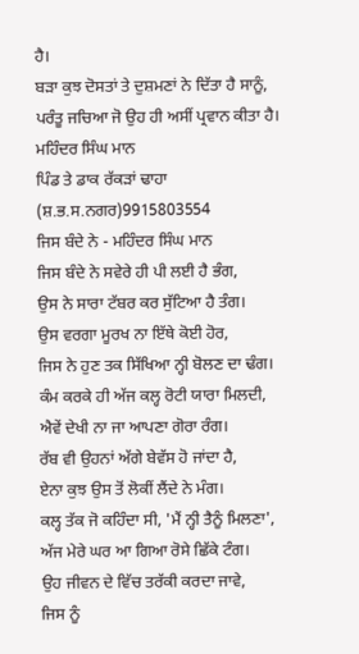ਹੈ।
ਬੜਾ ਕੁਝ ਦੋਸਤਾਂ ਤੇ ਦੁਸ਼ਮਣਾਂ ਨੇ ਦਿੱਤਾ ਹੈ ਸਾਨੂੰ,
ਪਰੰਤੂ ਜਚਿਆ ਜੋ ਉਹ ਹੀ ਅਸੀਂ ਪ੍ਰਵਾਨ ਕੀਤਾ ਹੈ।
ਮਹਿੰਦਰ ਸਿੰਘ ਮਾਨ
ਪਿੰਡ ਤੇ ਡਾਕ ਰੱਕੜਾਂ ਢਾਹਾ
(ਸ਼.ਭ.ਸ.ਨਗਰ)9915803554
ਜਿਸ ਬੰਦੇ ਨੇ - ਮਹਿੰਦਰ ਸਿੰਘ ਮਾਨ
ਜਿਸ ਬੰਦੇ ਨੇ ਸਵੇਰੇ ਹੀ ਪੀ ਲਈ ਹੈ ਭੰਗ,
ਉਸ ਨੇ ਸਾਰਾ ਟੱਬਰ ਕਰ ਸੁੱਟਿਆ ਹੈ ਤੰਗ।
ਉਸ ਵਰਗਾ ਮੂਰਖ ਨਾ ਇੱਥੇ ਕੋਈ ਹੋਰ,
ਜਿਸ ਨੇ ਹੁਣ ਤਕ ਸਿੱਖਿਆ ਨ੍ਹੀ ਬੋਲਣ ਦਾ ਢੰਗ।
ਕੰਮ ਕਰਕੇ ਹੀ ਅੱਜ ਕਲ੍ਹ ਰੋਟੀ ਯਾਰਾ ਮਿਲਦੀ,
ਐਵੇਂ ਦੇਖੀ ਨਾ ਜਾ ਆਪਣਾ ਗੋਰਾ ਰੰਗ।
ਰੱਬ ਵੀ ਉਹਨਾਂ ਅੱਗੇ ਬੇਵੱਸ ਹੋ ਜਾਂਦਾ ਹੈ,
ਏਨਾ ਕੁਝ ਉਸ ਤੋਂ ਲੋਕੀਂ ਲੈਂਦੇ ਨੇ ਮੰਗ।
ਕਲ੍ਹ ਤੱਕ ਜੋ ਕਹਿੰਦਾ ਸੀ, 'ਮੈਂ ਨ੍ਹੀ ਤੈਨੂੰ ਮਿਲਣਾ',
ਅੱਜ ਮੇਰੇ ਘਰ ਆ ਗਿਆ ਰੋਸੇ ਛਿੱਕੇ ਟੰਗ।
ਉਹ ਜੀਵਨ ਦੇ ਵਿੱਚ ਤਰੱਕੀ ਕਰਦਾ ਜਾਵੇ,
ਜਿਸ ਨੂੰ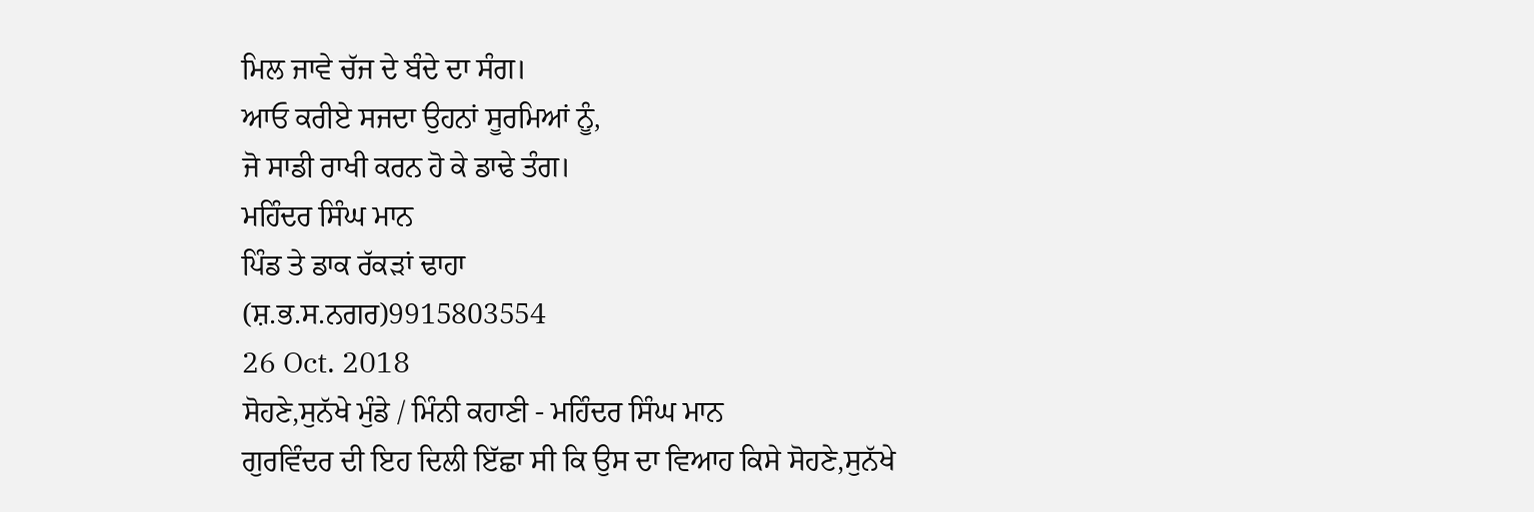ਮਿਲ ਜਾਵੇ ਚੱਜ ਦੇ ਬੰਦੇ ਦਾ ਸੰਗ।
ਆਓ ਕਰੀਏ ਸਜਦਾ ਉਹਨਾਂ ਸੂਰਮਿਆਂ ਨੂੰ,
ਜੋ ਸਾਡੀ ਰਾਖੀ ਕਰਨ ਹੋ ਕੇ ਡਾਢੇ ਤੰਗ।
ਮਹਿੰਦਰ ਸਿੰਘ ਮਾਨ
ਪਿੰਡ ਤੇ ਡਾਕ ਰੱਕੜਾਂ ਢਾਹਾ
(ਸ਼.ਭ.ਸ.ਨਗਰ)9915803554
26 Oct. 2018
ਸੋਹਣੇ,ਸੁਨੱਖੇ ਮੁੰਡੇ / ਮਿੰਨੀ ਕਹਾਣੀ - ਮਹਿੰਦਰ ਸਿੰਘ ਮਾਨ
ਗੁਰਵਿੰਦਰ ਦੀ ਇਹ ਦਿਲੀ ਇੱਛਾ ਸੀ ਕਿ ਉਸ ਦਾ ਵਿਆਹ ਕਿਸੇ ਸੋਹਣੇ,ਸੁਨੱਖੇ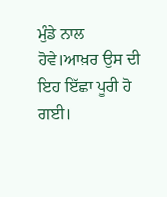ਮੁੰਡੇ ਨਾਲ ਹੋਵੇ।ਆਖ਼ਰ ਉਸ ਦੀ ਇਹ ਇੱਛਾ ਪੂਰੀ ਹੋ ਗਈ।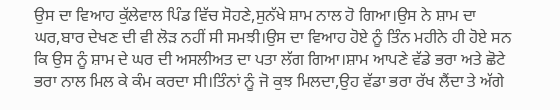ਉਸ ਦਾ ਵਿਆਹ ਕੁੱਲੇਵਾਲ ਪਿੰਡ ਵਿੱਚ ਸੋਹਣੇ,ਸੁਨੱਖੇ ਸ਼ਾਮ ਨਾਲ ਹੋ ਗਿਆ।ਉਸ ਨੇ ਸ਼ਾਮ ਦਾ ਘਰ,ਬਾਰ ਦੇਖਣ ਦੀ ਵੀ ਲੋੜ ਨਹੀਂ ਸੀ ਸਮਝੀ।ਉਸ ਦਾ ਵਿਆਹ ਹੋਏ ਨੂੰ ਤਿੰਨ ਮਹੀਨੇ ਹੀ ਹੋਏ ਸਨ ਕਿ ਉਸ ਨੂੰ ਸ਼ਾਮ ਦੇ ਘਰ ਦੀ ਅਸਲੀਅਤ ਦਾ ਪਤਾ ਲੱਗ ਗਿਆ।ਸ਼ਾਮ ਆਪਣੇ ਵੱਡੇ ਭਰਾ ਅਤੇ ਛੋਟੇ ਭਰਾ ਨਾਲ ਮਿਲ ਕੇ ਕੰਮ ਕਰਦਾ ਸੀ।ਤਿੰਨਾਂ ਨੂੰ ਜੋ ਕੁਝ ਮਿਲਦਾ,ਉਹ ਵੱਡਾ ਭਰਾ ਰੱਖ ਲੈਂਦਾ ਤੇ ਅੱਗੇ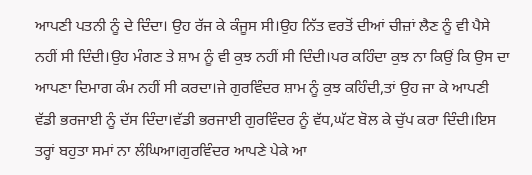ਆਪਣੀ ਪਤਨੀ ਨੂੰ ਦੇ ਦਿੰਦਾ। ਉਹ ਰੱਜ ਕੇ ਕੰਜੂਸ ਸੀ।ਉਹ ਨਿੱਤ ਵਰਤੋਂ ਦੀਆਂ ਚੀਜ਼ਾਂ ਲੈਣ ਨੂੰ ਵੀ ਪੈਸੇ ਨਹੀਂ ਸੀ ਦਿੰਦੀ।ਉਹ ਮੰਗਣ ਤੇ ਸ਼ਾਮ ਨੂੰ ਵੀ ਕੁਝ ਨਹੀਂ ਸੀ ਦਿੰਦੀ।ਪਰ ਕਹਿੰਦਾ ਕੁਝ ਨਾ ਕਿਉਂ ਕਿ ਉਸ ਦਾ ਆਪਣਾ ਦਿਮਾਗ ਕੰਮ ਨਹੀਂ ਸੀ ਕਰਦਾ।ਜੇ ਗੁਰਵਿੰਦਰ ਸ਼ਾਮ ਨੂੰ ਕੁਝ ਕਹਿੰਦੀ,ਤਾਂ ਉਹ ਜਾ ਕੇ ਆਪਣੀ ਵੱਡੀ ਭਰਜਾਈ ਨੂੰ ਦੱਸ ਦਿੰਦਾ।ਵੱਡੀ ਭਰਜਾਈ ਗੁਰਵਿੰਦਰ ਨੂੰ ਵੱਧ,ਘੱਟ ਬੋਲ ਕੇ ਚੁੱਪ ਕਰਾ ਦਿੰਦੀ।ਇਸ ਤਰ੍ਹਾਂ ਬਹੁਤਾ ਸਮਾਂ ਨਾ ਲੰਘਿਆ।ਗੁਰਵਿੰਦਰ ਆਪਣੇ ਪੇਕੇ ਆ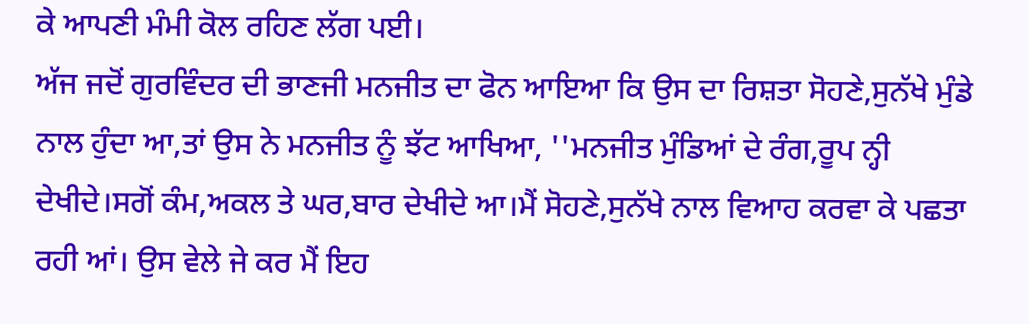ਕੇ ਆਪਣੀ ਮੰਮੀ ਕੋਲ ਰਹਿਣ ਲੱਗ ਪਈ।
ਅੱਜ ਜਦੋਂ ਗੁਰਵਿੰਦਰ ਦੀ ਭਾਣਜੀ ਮਨਜੀਤ ਦਾ ਫੋਨ ਆਇਆ ਕਿ ਉਸ ਦਾ ਰਿਸ਼ਤਾ ਸੋਹਣੇ,ਸੁਨੱਖੇ ਮੁੰਡੇ ਨਾਲ ਹੁੰਦਾ ਆ,ਤਾਂ ਉਸ ਨੇ ਮਨਜੀਤ ਨੂੰ ਝੱਟ ਆਖਿਆ, ''ਮਨਜੀਤ ਮੁੰਡਿਆਂ ਦੇ ਰੰਗ,ਰੂਪ ਨ੍ਹੀ ਦੇਖੀਦੇ।ਸਗੋਂ ਕੰਮ,ਅਕਲ ਤੇ ਘਰ,ਬਾਰ ਦੇਖੀਦੇ ਆ।ਮੈਂ ਸੋਹਣੇ,ਸੁਨੱਖੇ ਨਾਲ ਵਿਆਹ ਕਰਵਾ ਕੇ ਪਛਤਾ ਰਹੀ ਆਂ। ਉਸ ਵੇਲੇ ਜੇ ਕਰ ਮੈਂ ਇਹ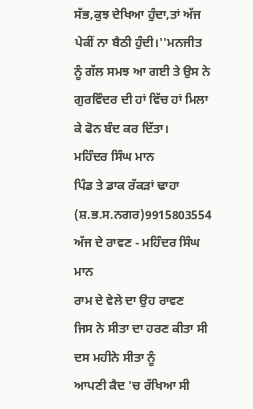ਸੱਭ,ਕੁਝ ਦੇਖਿਆ ਹੁੰਦਾ,ਤਾਂ ਅੱਜ ਪੇਕੀਂ ਨਾ ਬੈਠੀ ਹੁੰਦੀ।''ਮਨਜੀਤ ਨੂੰ ਗੱਲ ਸਮਝ ਆ ਗਈ ਤੇ ਉਸ ਨੇ ਗੁਰਵਿੰਦਰ ਦੀ ਹਾਂ ਵਿੱਚ ਹਾਂ ਮਿਲਾ ਕੇ ਫੋਨ ਬੰਦ ਕਰ ਦਿੱਤਾ।
ਮਹਿੰਦਰ ਸਿੰਘ ਮਾਨ
ਪਿੰਡ ਤੇ ਡਾਕ ਰੱਕੜਾਂ ਢਾਹਾ
(ਸ਼.ਭ.ਸ.ਨਗਰ)9915803554
ਅੱਜ ਦੇ ਰਾਵਣ - ਮਹਿੰਦਰ ਸਿੰਘ ਮਾਨ
ਰਾਮ ਦੇ ਵੇਲੇ ਦਾ ਉਹ ਰਾਵਣ
ਜਿਸ ਨੇ ਸੀਤਾ ਦਾ ਹਰਣ ਕੀਤਾ ਸੀ
ਦਸ ਮਹੀਨੇ ਸੀਤਾ ਨੂੰ
ਆਪਣੀ ਕੈਦ 'ਚ ਰੱਖਿਆ ਸੀ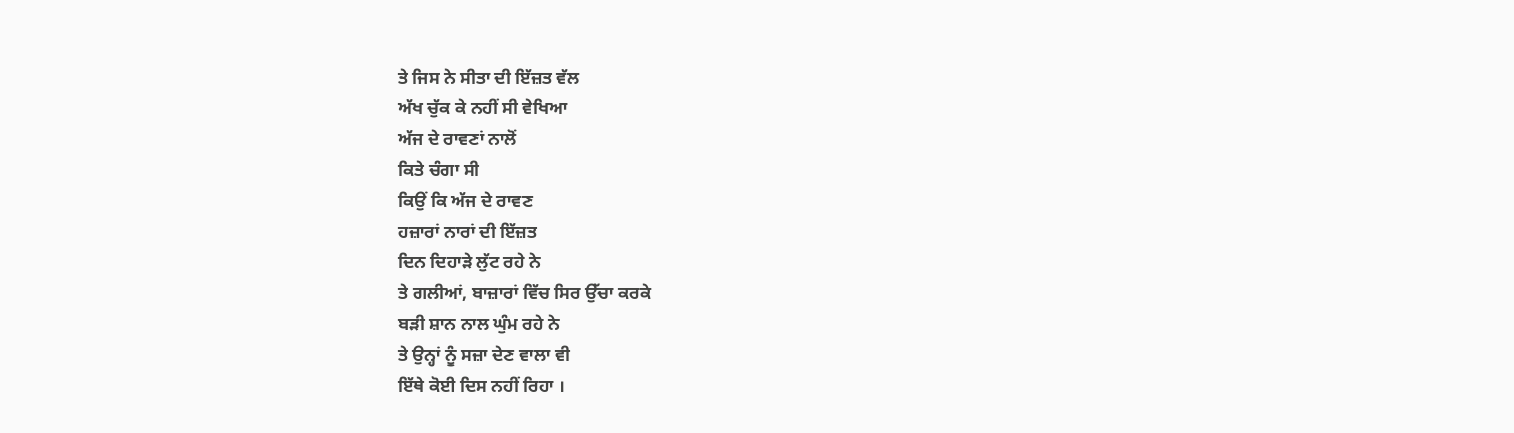ਤੇ ਜਿਸ ਨੇ ਸੀਤਾ ਦੀ ਇੱਜ਼ਤ ਵੱਲ
ਅੱਖ ਚੁੱਕ ਕੇ ਨਹੀਂ ਸੀ ਵੇਖਿਆ
ਅੱਜ ਦੇ ਰਾਵਣਾਂ ਨਾਲੋਂ
ਕਿਤੇ ਚੰਗਾ ਸੀ
ਕਿਉਂ ਕਿ ਅੱਜ ਦੇ ਰਾਵਣ
ਹਜ਼ਾਰਾਂ ਨਾਰਾਂ ਦੀ ਇੱਜ਼ਤ
ਦਿਨ ਦਿਹਾੜੇ ਲੁੱਟ ਰਹੇ ਨੇ
ਤੇ ਗਲੀਆਂ, ਬਾਜ਼ਾਰਾਂ ਵਿੱਚ ਸਿਰ ਉੱਚਾ ਕਰਕੇ
ਬੜੀ ਸ਼ਾਨ ਨਾਲ ਘੁੰਮ ਰਹੇ ਨੇ
ਤੇ ਉਨ੍ਹਾਂ ਨੂੰ ਸਜ਼ਾ ਦੇਣ ਵਾਲਾ ਵੀ
ਇੱਥੇ ਕੋਈ ਦਿਸ ਨਹੀਂ ਰਿਹਾ ।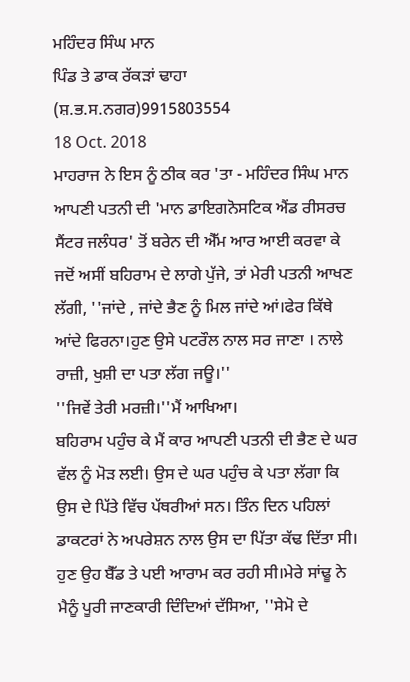ਮਹਿੰਦਰ ਸਿੰਘ ਮਾਨ
ਪਿੰਡ ਤੇ ਡਾਕ ਰੱਕੜਾਂ ਢਾਹਾ
(ਸ਼.ਭ.ਸ.ਨਗਰ)9915803554
18 Oct. 2018
ਮਾਹਰਾਜ ਨੇ ਇਸ ਨੂੰ ਠੀਕ ਕਰ 'ਤਾ - ਮਹਿੰਦਰ ਸਿੰਘ ਮਾਨ
ਆਪਣੀ ਪਤਨੀ ਦੀ 'ਮਾਨ ਡਾਇਗਨੋਸਟਿਕ ਐਂਡ ਰੀਸਰਚ ਸੈਂਟਰ ਜਲੰਧਰ' ਤੋਂ ਬਰੇਨ ਦੀ ਐੱਮ ਆਰ ਆਈ ਕਰਵਾ ਕੇ ਜਦੋਂ ਅਸੀਂ ਬਹਿਰਾਮ ਦੇ ਲਾਗੇ ਪੁੱਜੇ, ਤਾਂ ਮੇਰੀ ਪਤਨੀ ਆਖਣ ਲੱਗੀ, ''ਜਾਂਦੇ , ਜਾਂਦੇ ਭੈਣ ਨੂੰ ਮਿਲ ਜਾਂਦੇ ਆਂ।ਫੇਰ ਕਿੱਥੇ ਆਂਦੇ ਫਿਰਨਾ।ਹੁਣ ਉਸੇ ਪਟਰੌਲ ਨਾਲ ਸਰ ਜਾਣਾ । ਨਾਲੇ ਰਾਜ਼ੀ, ਖੁਸ਼ੀ ਦਾ ਪਤਾ ਲੱਗ ਜਊ।''
''ਜਿਵੇਂ ਤੇਰੀ ਮਰਜ਼ੀ।''ਮੈਂ ਆਖਿਆ।
ਬਹਿਰਾਮ ਪਹੁੰਚ ਕੇ ਮੈਂ ਕਾਰ ਆਪਣੀ ਪਤਨੀ ਦੀ ਭੈਣ ਦੇ ਘਰ ਵੱਲ ਨੂੰ ਮੋੜ ਲਈ। ਉਸ ਦੇ ਘਰ ਪਹੁੰਚ ਕੇ ਪਤਾ ਲੱਗਾ ਕਿ ਉਸ ਦੇ ਪਿੱਤੇ ਵਿੱਚ ਪੱਥਰੀਆਂ ਸਨ। ਤਿੰਨ ਦਿਨ ਪਹਿਲਾਂ ਡਾਕਟਰਾਂ ਨੇ ਅਪਰੇਸ਼ਨ ਨਾਲ ਉਸ ਦਾ ਪਿੱਤਾ ਕੱਢ ਦਿੱਤਾ ਸੀ। ਹੁਣ ਉਹ ਬੈੱਡ ਤੇ ਪਈ ਆਰਾਮ ਕਰ ਰਹੀ ਸੀ।ਮੇਰੇ ਸਾਂਢੂ ਨੇ ਮੈਨੂੰ ਪੂਰੀ ਜਾਣਕਾਰੀ ਦਿੰਦਿਆਂ ਦੱਸਿਆ, ''ਸੇਮੋ ਦੇ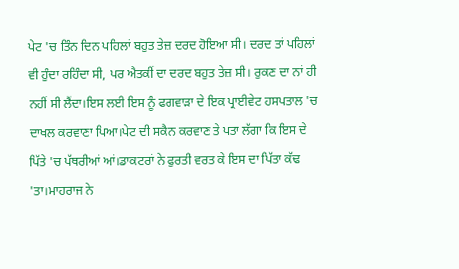ਪੇਟ 'ਚ ਤਿੰਨ ਦਿਨ ਪਹਿਲਾਂ ਬਹੁਤ ਤੇਜ਼ ਦਰਦ ਹੋਇਆ ਸੀ। ਦਰਦ ਤਾਂ ਪਹਿਲਾਂ ਵੀ ਹੁੰਦਾ ਰਹਿੰਦਾ ਸੀ, ਪਰ ਐਤਕੀਂ ਦਾ ਦਰਦ ਬਹੁਤ ਤੇਜ਼ ਸੀ। ਰੁਕਣ ਦਾ ਨਾਂ ਹੀ ਨਹੀਂ ਸੀ ਲੈਂਦਾ।ਇਸ ਲਈ ਇਸ ਨੂੰ ਫਗਵਾੜਾ ਦੇ ਇਕ ਪ੍ਰਾਈਵੇਟ ਹਸਪਤਾਲ 'ਚ ਦਾਖਲ ਕਰਵਾਣਾ ਪਿਆ।ਪੇਟ ਦੀ ਸਕੈਨ ਕਰਵਾਣ ਤੇ ਪਤਾ ਲੱਗਾ ਕਿ ਇਸ ਦੇ ਪਿੱਤੇ 'ਚ ਪੱਥਰੀਆਂ ਆਂ।ਡਾਕਟਰਾਂ ਨੇ ਫੁਰਤੀ ਵਰਤ ਕੇ ਇਸ ਦਾ ਪਿੱਤਾ ਕੱਢ 'ਤਾ।ਮਾਹਰਾਜ ਨੇ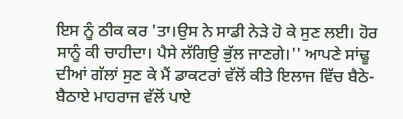ਇਸ ਨੂੰ ਠੀਕ ਕਰ 'ਤਾ।ਉਸ ਨੇ ਸਾਡੀ ਨੇੜੇ ਹੋ ਕੇ ਸੁਣ ਲਈ। ਹੋਰ ਸਾਨੂੰ ਕੀ ਚਾਹੀਦਾ। ਪੈਸੇ ਲੱਗਿਉ ਭੁੱਲ ਜਾਣਗੇ।'' ਆਪਣੇ ਸਾਂਢੂ ਦੀਆਂ ਗੱਲਾਂ ਸੁਣ ਕੇ ਮੈਂ ਡਾਕਟਰਾਂ ਵੱਲੋਂ ਕੀਤੇ ਇਲਾਜ ਵਿੱਚ ਬੈਠੇ-ਬੈਠਾਏ ਮਾਹਰਾਜ ਵੱਲੋਂ ਪਾਏ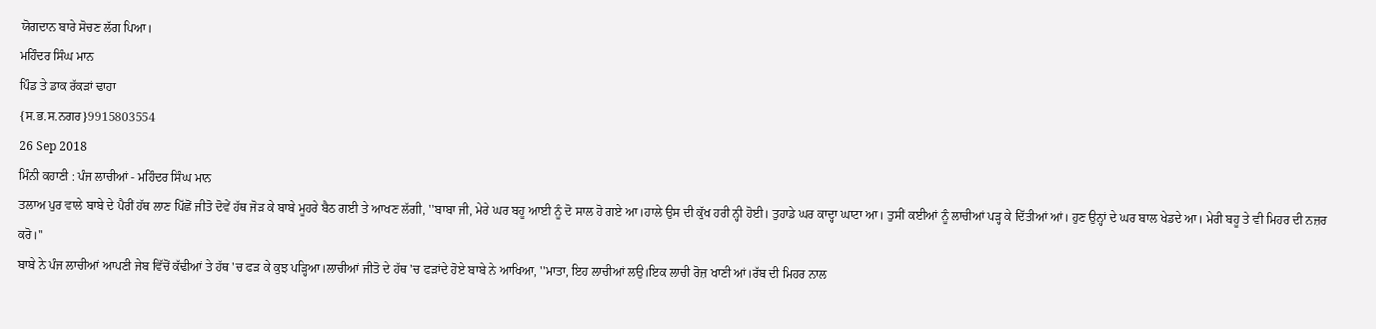ਯੋਗਦਾਨ ਬਾਰੇ ਸੋਚਣ ਲੱਗ ਪਿਆ।
ਮਹਿੰਦਰ ਸਿੰਘ ਮਾਨ
ਪਿੰਡ ਤੇ ਡਾਕ ਰੱਕੜਾਂ ਢਾਹਾ
{ਸ.ਭ.ਸ.ਨਗਰ}9915803554
26 Sep 2018
ਮਿੰਨੀ ਕਹਾਣੀ : ਪੰਜ ਲਾਚੀਆਂ - ਮਹਿੰਦਰ ਸਿੰਘ ਮਾਨ
ਤਲਾਅ ਪੁਰ ਵਾਲੇ ਬਾਬੇ ਦੇ ਪੈਰੀਂ ਹੱਥ ਲਾਣ ਪਿੱਛੋਂ ਜੀਤੋ ਦੋਵੇਂ ਹੱਥ ਜੋੜ ਕੇ ਬਾਬੇ ਮੂਹਰੇ ਬੈਠ ਗਈ ਤੇ ਆਖਣ ਲੱਗੀ, ''ਬਾਬਾ ਜੀ, ਮੇਰੇ ਘਰ ਬਹੂ ਆਈ ਨੂੰ ਦੋ ਸਾਲ ਹੋ ਗਏ ਆ।ਹਾਲੇ ਉਸ ਦੀ ਕੁੱਖ ਹਰੀ ਨ੍ਹੀ ਹੋਈ। ਤੁਹਾਡੇ ਘਰ ਕਾਦ੍ਹਾ ਘਾਟਾ ਆ। ਤੁਸੀਂ ਕਈਆਂ ਨੂੰ ਲਾਚੀਆਂ ਪੜ੍ਹ ਕੇ ਦਿੱਤੀਆਂ ਆਂ। ਹੁਣ ਉਨ੍ਹਾਂ ਦੇ ਘਰ ਬਾਲ ਖੇਡਦੇ ਆ। ਮੇਰੀ ਬਹੂ ਤੇ ਵੀ ਮਿਹਰ ਦੀ ਨਜ਼ਰ ਕਰੋ।''
ਬਾਬੇ ਨੇ ਪੰਜ ਲਾਚੀਆਂ ਆਪਣੀ ਜੇਬ ਵਿੱਚੋਂ ਕੱਢੀਆਂ ਤੇ ਹੱਥ 'ਚ ਫੜ ਕੇ ਕੁਝ ਪੜ੍ਹਿਆ।ਲਾਚੀਆਂ ਜੀਤੋ ਦੇ ਹੱਥ 'ਚ ਫੜਾਂਦੇ ਹੋਏ ਬਾਬੇ ਨੇ ਆਖਿਆ, ''ਮਾਤਾ, ਇਹ ਲਾਚੀਆਂ ਲਉ।ਇਕ ਲਾਚੀ ਰੋਜ਼ ਖਾਣੀ ਆਂ।ਰੱਬ ਦੀ ਮਿਹਰ ਨਾਲ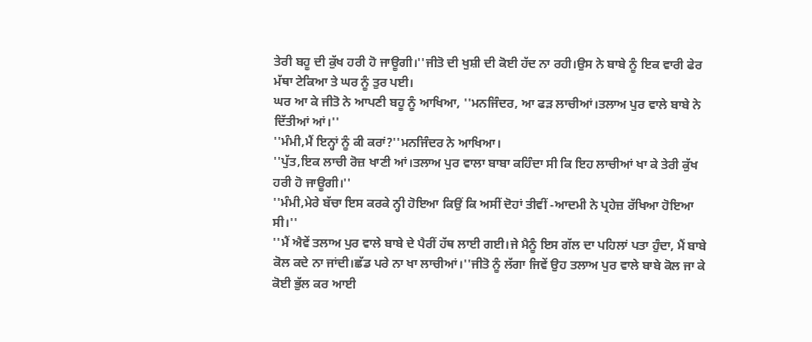ਤੇਰੀ ਬਹੂ ਦੀ ਕੁੱਖ ਹਰੀ ਹੋ ਜਾਊਗੀ।''ਜੀਤੋ ਦੀ ਖੁਸ਼ੀ ਦੀ ਕੋਈ ਹੱਦ ਨਾ ਰਹੀ।ਉਸ ਨੇ ਬਾਬੇ ਨੂੰ ਇਕ ਵਾਰੀ ਫੇਰ ਮੱਥਾ ਟੇਕਿਆ ਤੇ ਘਰ ਨੂੰ ਤੁਰ ਪਈ।
ਘਰ ਆ ਕੇ ਜੀਤੋ ਨੇ ਆਪਣੀ ਬਹੂ ਨੂੰ ਆਖਿਆ, ''ਮਨਜਿੰਦਰ, ਆ ਫੜ ਲਾਚੀਆਂ।ਤਲਾਅ ਪੁਰ ਵਾਲੇ ਬਾਬੇ ਨੇ ਦਿੱਤੀਆਂ ਆਂ।''
''ਮੰਮੀ,ਮੈਂ ਇਨ੍ਹਾਂ ਨੂੰ ਕੀ ਕਰਾਂ?''ਮਨਜਿੰਦਰ ਨੇ ਆਖਿਆ।
''ਪੁੱਤ,ਇਕ ਲਾਚੀ ਰੋਜ਼ ਖਾਣੀ ਆਂ।ਤਲਾਅ ਪੁਰ ਵਾਲਾ ਬਾਬਾ ਕਹਿੰਦਾ ਸੀ ਕਿ ਇਹ ਲਾਚੀਆਂ ਖਾ ਕੇ ਤੇਰੀ ਕੁੱਖ ਹਰੀ ਹੋ ਜਾਊਗੀ।''
''ਮੰਮੀ,ਮੇਰੇ ਬੱਚਾ ਇਸ ਕਰਕੇ ਨ੍ਹੀ ਹੋਇਆ ਕਿਉਂ ਕਿ ਅਸੀਂ ਦੋਹਾਂ ਤੀਵੀਂ -ਆਦਮੀ ਨੇ ਪ੍ਰਹੇਜ਼ ਰੱਖਿਆ ਹੋਇਆ ਸੀ।''
''ਮੈਂ ਐਵੇਂ ਤਲਾਅ ਪੁਰ ਵਾਲੇ ਬਾਬੇ ਦੇ ਪੈਰੀਂ ਹੱਥ ਲਾਈ ਗਈ।ਜੇ ਮੈਨੂੰ ਇਸ ਗੱਲ ਦਾ ਪਹਿਲਾਂ ਪਤਾ ਹੁੰਦਾ, ਮੈਂ ਬਾਬੇ ਕੋਲ ਕਦੇ ਨਾ ਜਾਂਦੀ।ਛੱਡ ਪਰੇ ਨਾ ਖਾ ਲਾਚੀਆਂ।''ਜੀਤੋ ਨੂੰ ਲੱਗਾ ਜਿਵੇਂ ਉਹ ਤਲਾਅ ਪੁਰ ਵਾਲੇ ਬਾਬੇ ਕੋਲ ਜਾ ਕੇ ਕੋਈ ਭੁੱਲ ਕਰ ਆਈ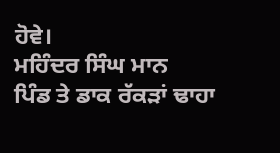ਹੋਵੇ।
ਮਹਿੰਦਰ ਸਿੰਘ ਮਾਨ
ਪਿੰਡ ਤੇ ਡਾਕ ਰੱਕੜਾਂ ਢਾਹਾ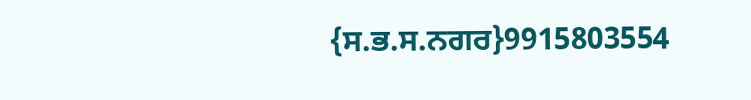{ਸ.ਭ.ਸ.ਨਗਰ}9915803554